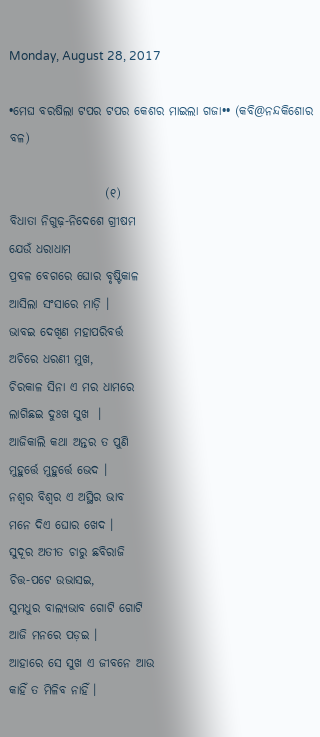Monday, August 28, 2017

•ମେଘ ବରଷିଲା ଟପର ଟପର କେଶର ମାଇଲା ଗଜା•• (କବି@ନନ୍ଦକିଶୋର ବଳ)

                    (୧)
ବିଧାତା ନିଗୁଢ଼-ନିଦେଶେ ଗ୍ରୀଷମ
ଯେଉଁ ଧରାଧାମ
ପ୍ରବଳ ବେଗରେ ଘୋର ବୃଷ୍ଟିକାଳ
ଆସିଲା ସଂସାରେ ମାଡ଼ି ।
ଭାବଇ ଦେଖିଣ ମହାପରିବର୍ତ୍ତ
ଅଚିରେ ଧରଣୀ ମୁଖ,
ଚିରକାଳ ସିନା ଏ ମର ଧାମରେ
ଲାଗିଛଇ ଦୁଃଖ ସୁଖ  ।
ଆଜିକାଲି କଥା ଅନ୍ତର ତ ପୁଣି
ମୁହୁର୍ତ୍ତେ ମୁହୁର୍ତ୍ତେ ଭେଦ ।
ନଶ୍ବର ବିଶ୍ବର ଏ ଅସ୍ଥିର ଭାବ
ମନେ ଦିଏ ଘୋର ଖେଦ ।
ସୁଦୂର ଅତୀତ ଚାରୁ ଛବିରାଜି
ଚିତ୍ତ-ପଟେ ଉଭାସଇ,
ସୁମଧୁର ବାଲ୍ୟଭାବ ଗୋଟି ଗୋଟି
ଆଜି ମନରେ ପଡ଼ଇ ।
ଆହାରେ ସେ ସୁଖ ଏ ଜୀବନେ ଆଉ
କାହିଁ ତ ମିଳିବ ନାହିଁ ।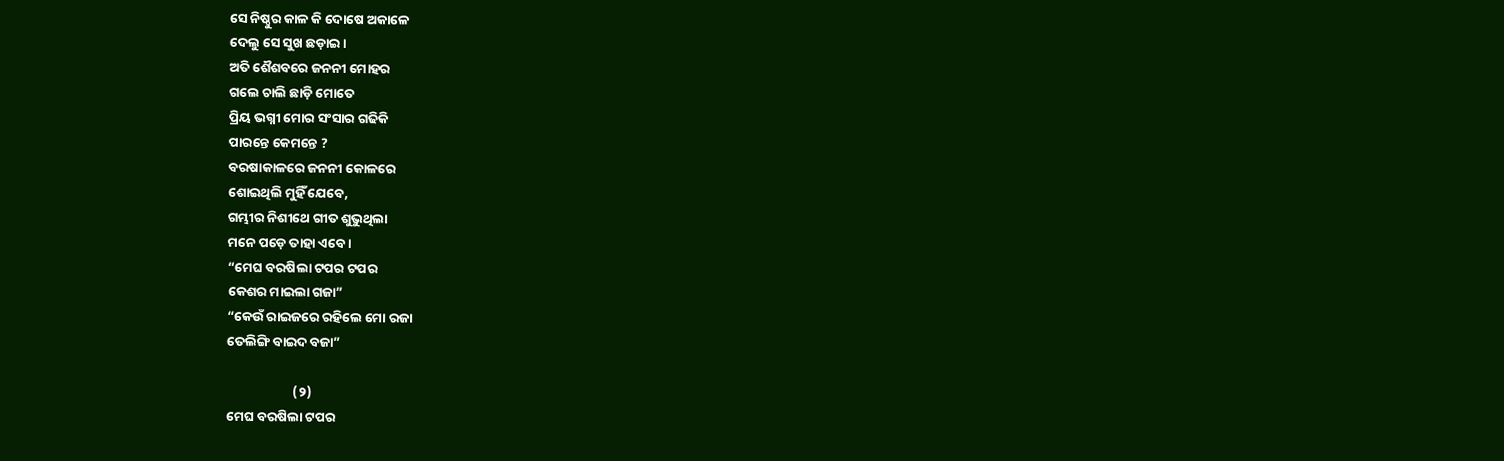ସେ ନିଷ୍ଠୁର କାଳ କି ଦୋଷେ ଅକାଳେ
ଦେଲୁ ସେ ସୁଖ ଛଡ଼ାଇ ।
ଅତି ଶୈଶବରେ ଜନନୀ ମୋହର
ଗଲେ ଚାଲି ଛାଡ଼ି ମୋତେ
ପ୍ରିୟ ଭଗ୍ନୀ ମୋର ସଂସାର ଗଢିକି
ପାରନ୍ତେ କେମନ୍ତେ ?
ବରଷାକାଳରେ ଜନନୀ କୋଳରେ
ଶୋଇଥିଲି ମୁହିଁ ଯେବେ,
ଗମ୍ଭୀର ନିଶୀଥେ ଗୀତ ଶୁଭୁଥିଲା
ମନେ ପଡ଼େ ତାହା ଏବେ ।
“ମେଘ ବରଷିଲା ଟପର ଟପର
କେଶର ମାଇଲା ଗଜା”
“କେଉଁ ରାଇଜରେ ରହିଲେ ମୋ ରଜା
ତେଲିଙ୍ଗି ବାଇଦ ବଜା”

                      (୨)
ମେଘ ବରଷିଲା ଟପର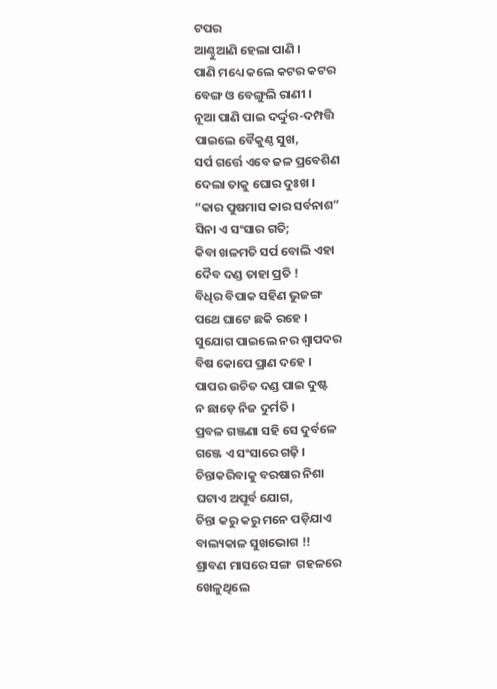ଟପର
ଆଣ୍ଠୁଆଣି ହେଲା ପାଣି ।
ପାଣି ମଧ୍ୟେ କଲେ କଟର କଟର
ବେଙ୍ଗ ଓ ବେଙ୍ଗୁଲି ରାଣୀ ।
ନୂଆ ପାଣି ପାଇ ଦର୍ଦ୍ଦୁର-ଦମ୍ପତ୍ତି
ପାଇଲେ ବୈକୁଣ୍ଠ ସୁଖ,
ସର୍ପ ଗର୍ତ୍ତେ ଏବେ ଜଳ ପ୍ରବେଶିଣ
ଦେଲା ତାକୁ ଘୋର ଦୁଃଖ ।
“କାର ପୁଷମାସ କାର ସର୍ବନାଶ”
ସିନା ଏ ସଂସାର ଗତି;
କିବା ଖଳମତି ସର୍ପ ବୋଲି ଏହା
ଦୈବ ଦଣ୍ଡ ତାହା ପ୍ରତି !
ବିଧିର ବିପାକ ସହିଣ ଭୁଜଙ୍ଗ
ପଥେ ଘାଟେ ଛକି ରହେ ।
ସୁଯୋଗ ପାଇଲେ ନର ଶ୍ବାପଦର
ବିଷ କୋପେ ପ୍ରାଣ ଦହେ ।
ପାପର ଉଚିତ ଦଣ୍ଡ ପାଇ ଦୁଷ୍ଟ
ନ ଛାଡ଼େ ନିଜ ଦୁର୍ମତି ।
ପ୍ରବଳ ଗଞ୍ଜଣା ସହି ସେ ଦୁର୍ବଳେ
ଗଞ୍ଜେ ଏ ସଂସାରେ ଗଢ଼ି ।
ଚିନ୍ତାକରିବାକୁ ବରଷାର ନିଶା
ଘଟାଏ ଅପୂର୍ବ ଯୋଗ,
ଚିନ୍ତା କରୁ କରୁ ମନେ ପଡ଼ିଯାଏ
ବାଲ୍ୟକାଳ ସୁଖଭୋଗ !!
ଶ୍ରାବଣ ମାସରେ ସଙ୍ଗ  ଗହଳରେ
ଖେଳୁଥିଲେ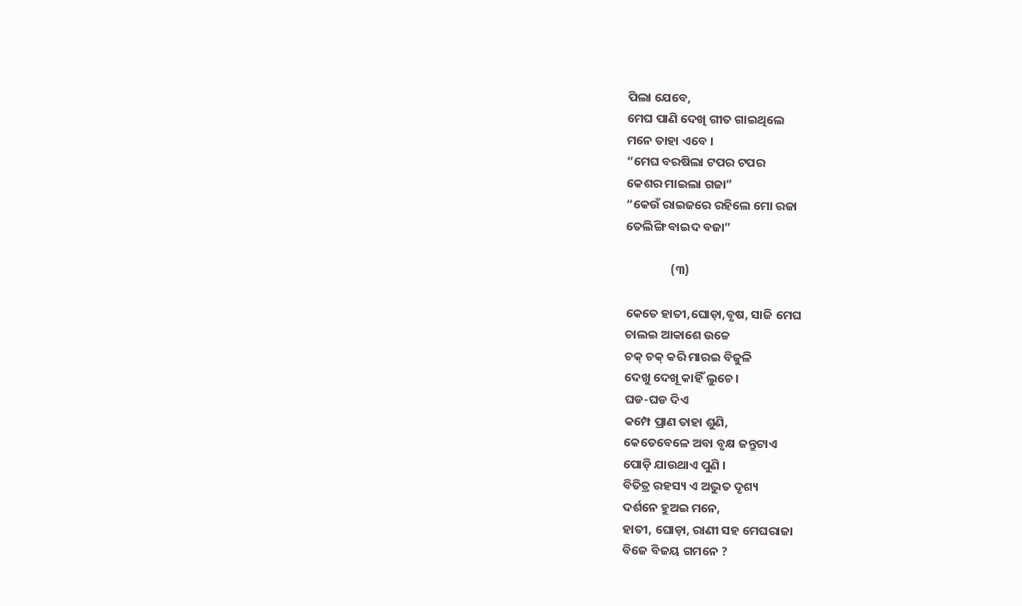ପିଲା ଯେବେ,
ମେଘ ପାଣି ଦେଖି ଗୀତ ଗାଇଥିଲେ
ମନେ ତାହା ଏବେ ।
“ମେଘ ବରଷିଲା ଟପର ଟପର
କେଶର ମାଇଲା ଗଜା”
“କେଉଁ ରାଇଜରେ ରହିଲେ ମୋ ରଜା
ତେଲିଙ୍ଗି ବାଇଦ ବଜା”

                (୩)

କେତେ ହାତୀ,ଘୋଡ଼ା,ବୃଷ, ସାଜି ମେଘ
ଚାଲଇ ଆକାଶେ ଉଚ୍ଚେ
ଚକ୍ ଚକ୍ କରି ମାରଇ ବିଜୁଳି
ଦେଖୁ ଦେଖୂ କାହିଁ ଲୁଚେ ।
ଘଡ-ଘଡ ଦିଏ
କମ୍ପେ ପ୍ରାଣ ତାହା ଶୁଣି,
କେତେବେଳେ ଅବା ବୃକ୍ଷ ଜନ୍ତୁଟାଏ
ପୋଡ଼ି ଯାଉଥାଏ ପୁଣି ।
ବିତିତ୍ର ରହସ୍ୟ ଏ ଅଦ୍ଭୁତ ଦୃଶ୍ୟ
ଦର୍ଶନେ ହୁଅଇ ମନେ,
ହାତୀ, ଘୋଡ଼ା, ରାଣୀ ସହ ମେଘରାଜା
ବିଜେ ବିଜୟ ଗମନେ ?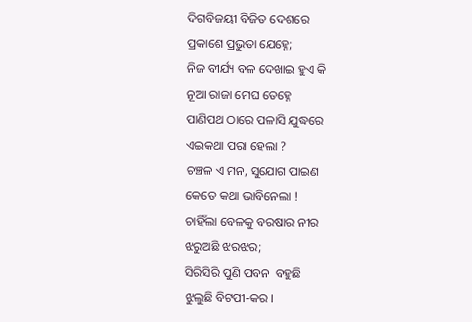ଦିଗବିଜୟୀ ବିଜିତ ଦେଶରେ
ପ୍ରକାଶେ ପ୍ରଭୁତା ଯେହ୍ନେ;
ନିଜ ବୀର୍ଯ୍ୟ ବଳ ଦେଖାଇ ହୁଏ କି
ନୂଆ ରାଜା ମେଘ ତେହ୍ନେ
ପାଣିପଥ ଠାରେ ପଳାସି ଯୁଦ୍ଧରେ
ଏଇକଥା ପରା ହେଲା ?
ଚଞ୍ଚଳ ଏ ମନ, ସୁଯୋଗ ପାଇଣ
କେତେ କଥା ଭାବିନେଲା !
ଚାହିଁଲା ବେଳକୁ ବରଷାର ନୀର
ଝରୁଅଛି ଝରଝର;
ସିରିସିରି ପୁଣି ପବନ  ବହୁଛି
ଝୁଲୁଛି ବିଟପୀ-କର ।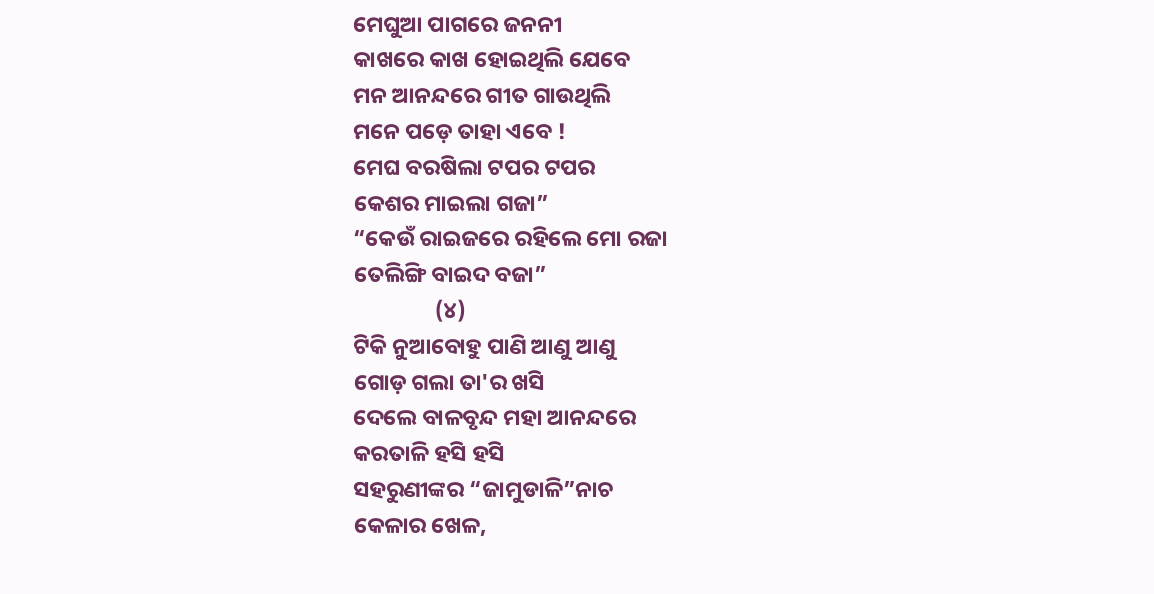ମେଘୁଆ ପାଗରେ ଜନନୀ
କାଖରେ କାଖ ହୋଇଥିଲି ଯେବେ
ମନ ଆନନ୍ଦରେ ଗୀତ ଗାଉଥିଲି
ମନେ ପଡ଼େ ତାହା ଏବେ !
ମେଘ ବରଷିଲା ଟପର ଟପର
କେଶର ମାଇଲା ଗଜା”
“କେଉଁ ରାଇଜରେ ରହିଲେ ମୋ ରଜା
ତେଲିଙ୍ଗି ବାଇଦ ବଜା”
                (୪)
ଟିକି ନୁଆବୋହୁ ପାଣି ଆଣୁ ଆଣୁ
ଗୋଡ଼ ଗଲା ତା'ର ଖସି
ଦେଲେ ବାଳବୃନ୍ଦ ମହା ଆନନ୍ଦରେ
କରତାଳି ହସି ହସି
ସହରୁଣୀଙ୍କର “ଜାମୁଡାଳି”ନାଚ
କେଳାର ଖେଳ,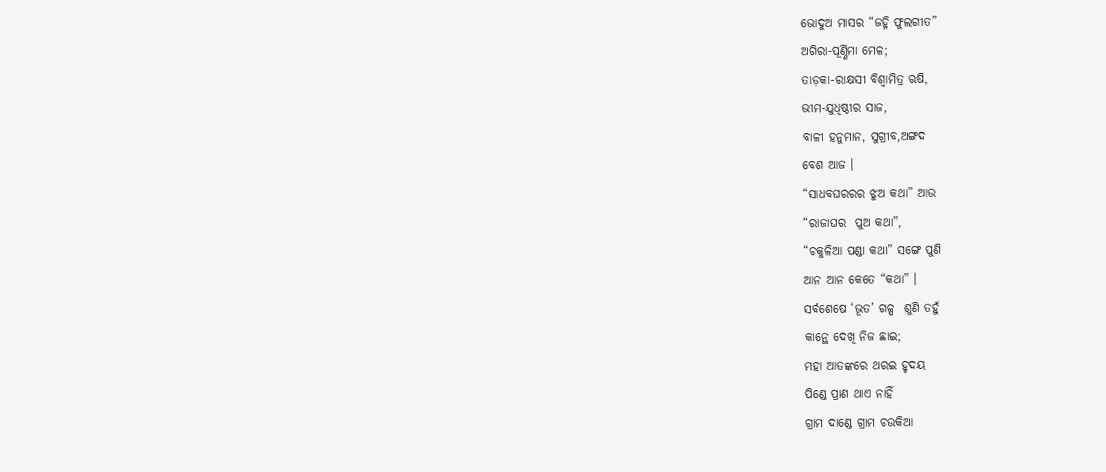ଭୋଦୁଅ ମାସର “ଜହ୍ନି ଫୁଲଗୀତ”
ଅଗିରା-ପୂର୍ଣ୍ଣିମା ମେଳ;
ତାଡ଼କା-ରାକ୍ଷସୀ ବିଶ୍ଵାମିତ୍ର ଋଷି,
ଭୀମ-ଯୁଧିଷ୍ଠୀର ସାଜ,
ବାଳୀ ହନୁମାନ, ସୁଗ୍ରୀବ,ଅଙ୍ଗଦ
ବେଶ ଆଜ ।
“ସାଧବଘରରର ଝୁଅ କଥା” ଆଉ
“ରାଜାଘର  ପୁଅ କଥା”,
“ଚକୁଳିଆ ପଣ୍ଡା କଥା” ସଙ୍ଗେ ପୁଣି
ଆନ ଆନ କେତେ “କଥା” ।
ସର୍ବଶେଷେ ‘ଭୂତ’ ଗଳ୍ପ  ଶୁଣି ତହୁଁ
କାନ୍ଥେ ଦେଖି ନିଜ ଛାଇ;
ମହା ଆତଙ୍କରେ ଥରଇ ହୃଦୟ
ପିଣ୍ଡେ ପ୍ରାଣ ଥାଏ ନାହିଁ
ଗ୍ରାମ ଦାଣ୍ଡେ ଗ୍ରାମ ଚଉକିଆ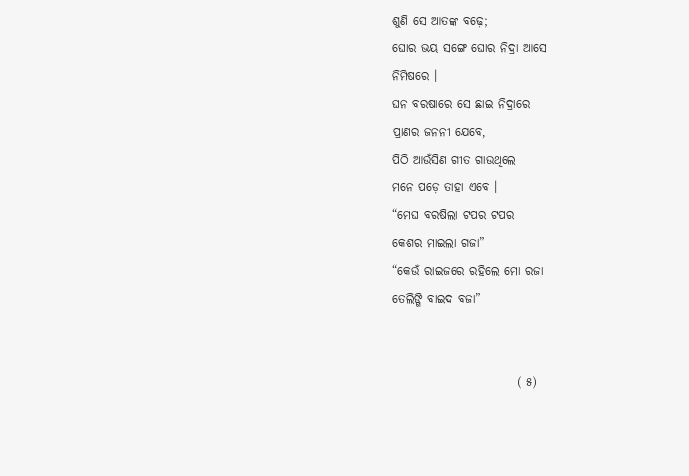ଶୁଣି ସେ ଆତଙ୍କ ବଢ଼େ;
ଘୋର ଭୟ ସଙ୍ଗେ ଘୋର ନିଦ୍ରା ଆସେ
ନିମିଷରେ ।
ଘନ ବରଷାରେ ସେ ଛାଇ ନିଦ୍ରାରେ
ପ୍ରାଣର ଜନନୀ ଯେବେ,
ପିଠି ଆଉଁସିଣ ଗୀତ ଗାଉଥିଲେ
ମନେ ପଡ଼େ ତାହା ଏବେ ।
“ମେଘ ବରଷିଲା ଟପର ଟପର
କେଶର ମାଇଲା ଗଜା”
“କେଉଁ ରାଇଜରେ ରହିଲେ ମୋ ରଜା
ତେଲିଙ୍ଗି ବାଇଦ ବଜା”


                          ( ୫)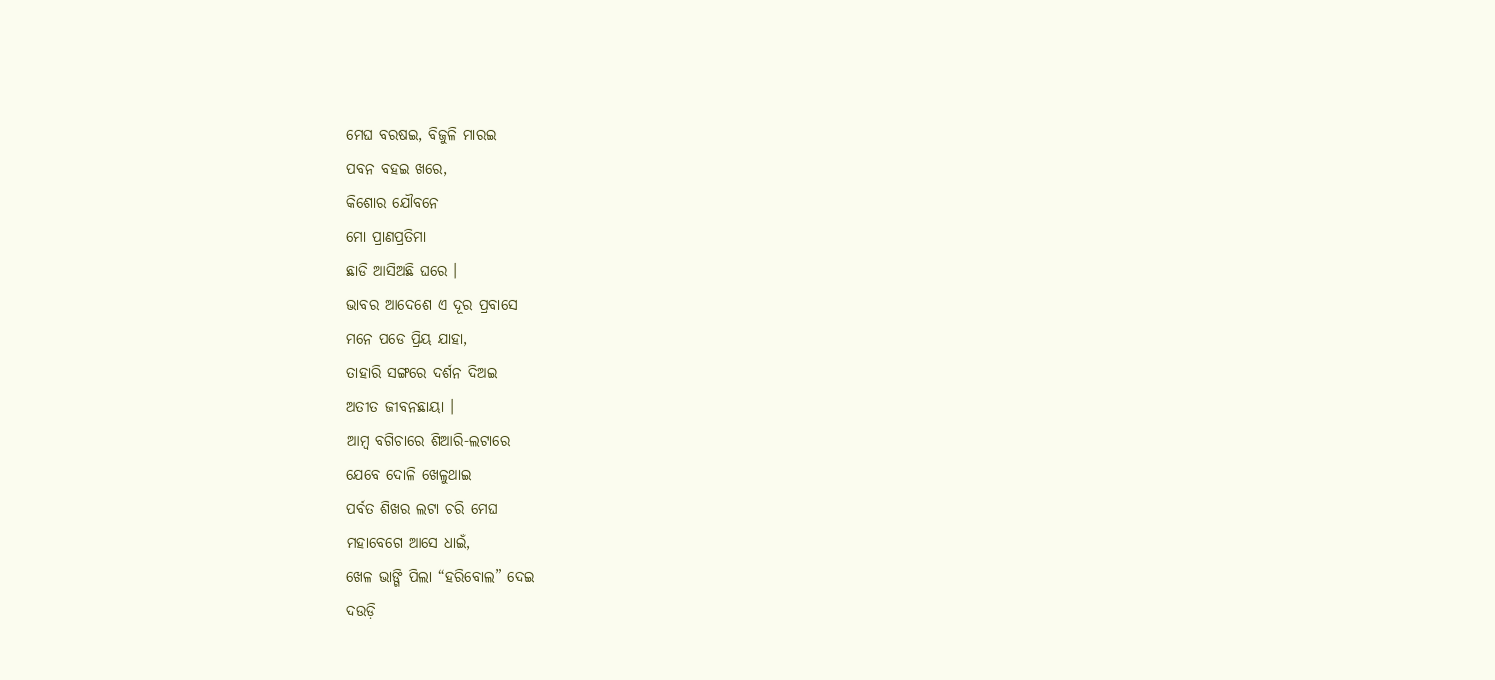ମେଘ ବରଷଇ, ବିଜୁଳି ମାରଇ
ପବନ ବହଇ ଖରେ,
କିଶୋର ଯୌବନେ
ମୋ ପ୍ରାଣପ୍ରତିମା
ଛାଡି ଆସିଅଛି ଘରେ ।
ଭାବର ଆଦେଶେ ଏ ଦୂର ପ୍ରବାସେ
ମନେ ପଡେ ପ୍ରିୟ ଯାହା,
ତାହାରି ସଙ୍ଗରେ ଦର୍ଶନ ଦିଅଇ
ଅତୀତ ଜୀବନଛାୟା ।
ଆମ୍ବ ବଗିଚାରେ ଶିଆରି-ଲଟାରେ
ଯେବେ ଦୋଳି ଖେଳୁଥାଇ
ପର୍ବତ ଶିଖର ଲଟା ଚରି ମେଘ
ମହାବେଗେ ଆସେ ଧାଇଁ,
ଖେଳ ଭାଙ୍ଗି ପିଲା “ହରିବୋଲ” ଦେଇ
ଦଉଡ଼ି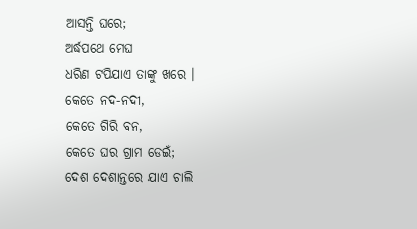ଆସନ୍ତି ଘରେ;
ଅର୍ଦ୍ଧପଥେ ମେଘ
ଧରିଣ ଟପିଯାଏ ତାଙ୍କୁ ଖରେ ।
କେତେ ନଦ-ନଦୀ,
କେତେ ଗିରି ବନ,
କେତେ ଘର ଗ୍ରାମ ଡେଇଁ;
ଦେଶ ଦେଶାନ୍ତରେ ଯାଏ ଚାଲି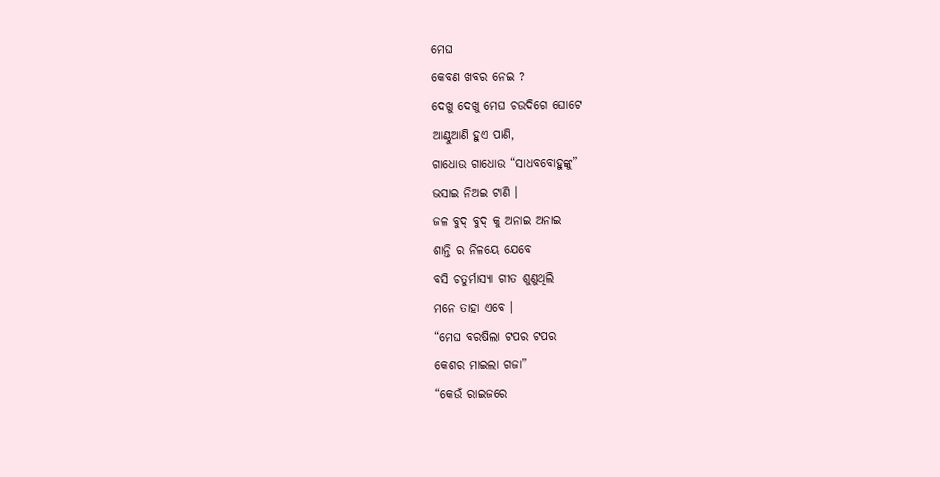ମେଘ
କେବଣ ଖବର ନେଇ ?
ଦେଖୁ ଦେଖୁ ମେଘ ଚଉଦିଗେ ଘୋଟେ
ଆଣ୍ଠୁଆଣି ହୁଏ ପାଣି,
ଗାଧୋଉ ଗାଧୋଉ “ସାଧବବୋହୁଙ୍କୁ”
ଭସାଇ ନିଅଇ ଟାଣି ।
ଜଳ ବୁଦ୍ ବୁଦ୍ କୁ ଅନାଇ ଅନାଇ
ଶାନ୍ତି ର ନିଳୟେ ଯେବେ
ବସି ଚତୁର୍ମାସ୍ୟା ଗୀତ ଶୁଣୁଥିଲି
ମନେ ତାହା ଏବେ ।
“ମେଘ ବରଷିଲା ଟପର ଟପର
କେଶର ମାଇଲା ଗଜା”
“କେଉଁ ରାଇଜରେ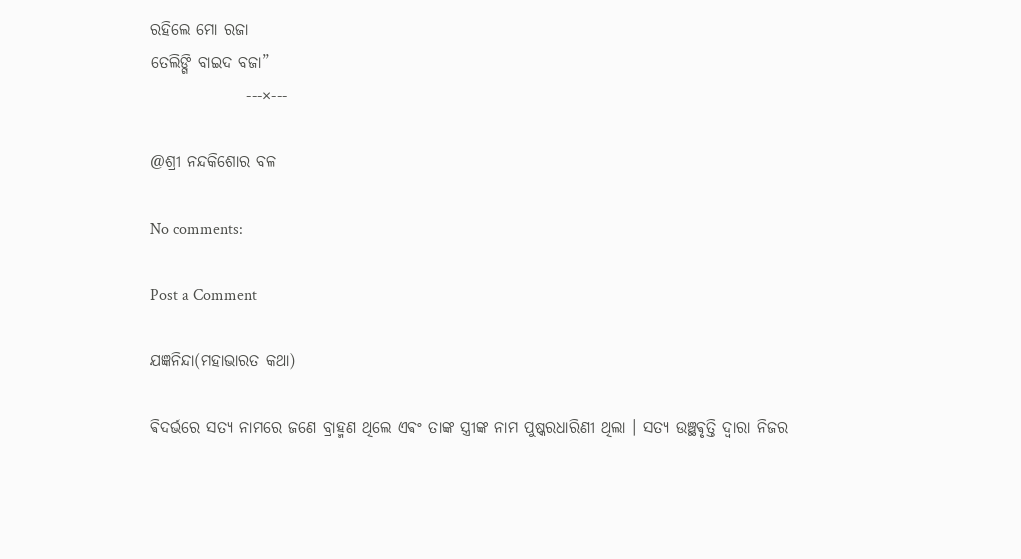ରହିଲେ ମୋ ରଜା
ତେଲିଙ୍ଗି ବାଇଦ ବଜା”
               ---×---

@ଶ୍ରୀ ନନ୍ଦକିଶୋର ବଳ

No comments:

Post a Comment

ଯଜ୍ଞନିନ୍ଦା(ମହାଭାରତ କଥା)

ଵିଦର୍ଭରେ ସତ୍ୟ ନାମରେ ଜଣେ ବ୍ରାହ୍ମଣ ଥିଲେ ଏଵଂ ତାଙ୍କ ସ୍ତ୍ରୀଙ୍କ ନାମ ପୁଷ୍କରଧାରିଣୀ ଥିଲା । ସତ୍ୟ ଉଞ୍ଛଵୃତ୍ତି ଦ୍ଵାରା ନିଜର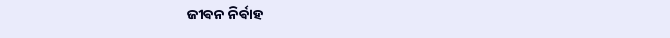ଜୀଵନ ନିର୍ଵାହ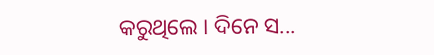କରୁଥିଲେ ‌। ଦିନେ ସ...